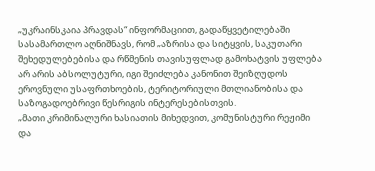„უკრაინსკაია პრავდას“ ინფორმაციით, გადაწყვეტილებაში სასამართლო აღნიშნავს, რომ „აზრისა და სიტყვის, საკუთარი შეხედულებებისა და რწმენის თავისუფლად გამოხატვის უფლება არ არის აბსოლუტური, იგი შეიძლება კანონით შეიზღუდოს ეროვნული უსაფრთხოების, ტერიტორიული მთლიანობისა და საზოგადოებრივი წესრიგის ინტერესებისთვის.
„მათი კრიმინალური ხასიათის მიხედვით, კომუნისტური რეჟიმი და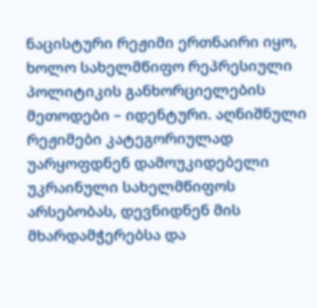ნაცისტური რეჟიმი ერთნაირი იყო, ხოლო სახელმწიფო რეპრესიული პოლიტიკის განხორციელების მეთოდები – იდენტური. აღნიშნული რეჟიმები კატეგორიულად უარყოფდნენ დამოუკიდებელი უკრაინული სახელმწიფოს არსებობას, დევნიდნენ მის მხარდამჭერებსა და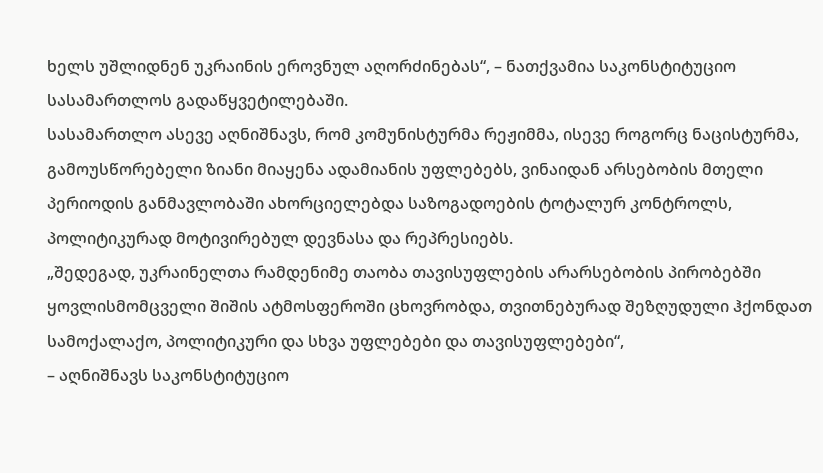ხელს უშლიდნენ უკრაინის ეროვნულ აღორძინებას“, – ნათქვამია საკონსტიტუციო სასამართლოს გადაწყვეტილებაში.
სასამართლო ასევე აღნიშნავს, რომ კომუნისტურმა რეჟიმმა, ისევე როგორც ნაცისტურმა, გამოუსწორებელი ზიანი მიაყენა ადამიანის უფლებებს, ვინაიდან არსებობის მთელი პერიოდის განმავლობაში ახორციელებდა საზოგადოების ტოტალურ კონტროლს, პოლიტიკურად მოტივირებულ დევნასა და რეპრესიებს.
„შედეგად, უკრაინელთა რამდენიმე თაობა თავისუფლების არარსებობის პირობებში ყოვლისმომცველი შიშის ატმოსფეროში ცხოვრობდა, თვითნებურად შეზღუდული ჰქონდათ სამოქალაქო, პოლიტიკური და სხვა უფლებები და თავისუფლებები“,
– აღნიშნავს საკონსტიტუციო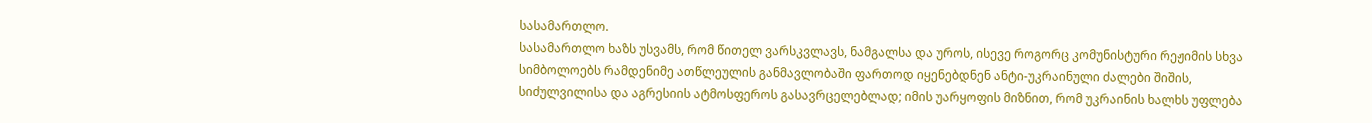სასამართლო.
სასამართლო ხაზს უსვამს, რომ წითელ ვარსკვლავს, ნამგალსა და უროს, ისევე როგორც კომუნისტური რეჟიმის სხვა სიმბოლოებს რამდენიმე ათწლეულის განმავლობაში ფართოდ იყენებდნენ ანტი-უკრაინული ძალები შიშის, სიძულვილისა და აგრესიის ატმოსფეროს გასავრცელებლად; იმის უარყოფის მიზნით, რომ უკრაინის ხალხს უფლება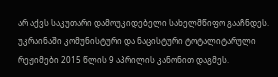არ აქვს საკუთარი დამოუკიდებელი სახელმწიფო გააჩნდეს.
უკრაინაში კომუნისტური და ნაცისტური ტოტალიტარული რეჟიმები 2015 წლის 9 აპრილის კანონით დაგმეს.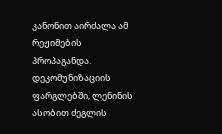კანონით აირძალა ამ რეჟიმების პროპაგანდა. დეკომუნიზაციის ფარგლებში, ლენინის ასობით ძეგლის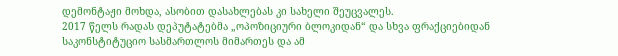დემონტაჟი მოხდა, ასობით დასახლებას კი სახელი შეუცვალეს.
2017 წელს რადას დეპუტატებმა „ოპოზიციური ბლოკიდან“ და სხვა ფრაქციებიდან საკონსტიტუციო სასმართლოს მიმართეს და ამ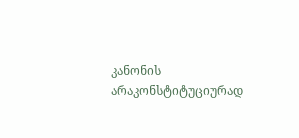კანონის არაკონსტიტუციურად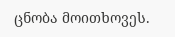ცნობა მოითხოვეს.